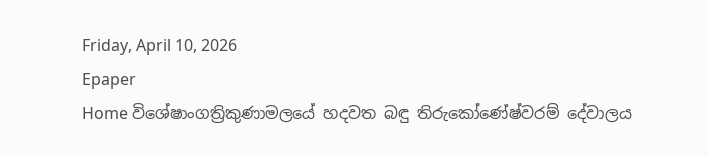Friday, April 10, 2026
Epaper
Home විශේෂාංගත්‍රිකුණාමලයේ හදවත බඳු තිරුකෝණේෂ්වරම් දේවාලය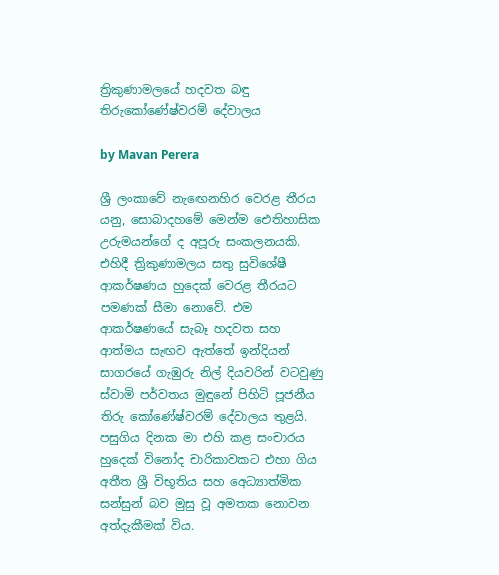ත්‍රිකුණාමලයේ හදවත බඳු තිරුකෝණේෂ්වරම් දේවාලය

by Mavan Perera

ශ්‍රී ලංකාවේ නැඟෙනහිර වෙරළ තීරය යනු, සොබාදහමේ මෙන්ම ඓතිහාසික උරුමයන්ගේ ද අපූරු සංකලනයකි. එහිදී ත්‍රිකුණාමලය සතු සුවිශේෂී ආකර්ෂණය හුදෙක් වෙරළ තීරයට පමණක් සීමා නොවේ. එම ආකර්ෂණයේ සැබෑ හදවත සහ ආත්මය සැඟව ඇත්තේ ඉන්දියන් සාගරයේ ගැඹුරු නිල් දියවරින් වටවුණු ස්වාමි පර්වතය මුඳුනේ පිහිටි පූජනීය තිරු කෝණේෂ්වරම් දේවාලය තුළයි. පසුගිය දිනක මා එහි කළ සංචාරය හුදෙක් විනෝද චාරිකාවකට එහා ගිය අතීත ශ්‍රී විභූතිය සහ අ‍ෙධ්‍යාත්මික සන්සුන් බව මුසු වූ අමතක නොවන අත්දැකීමක් විය.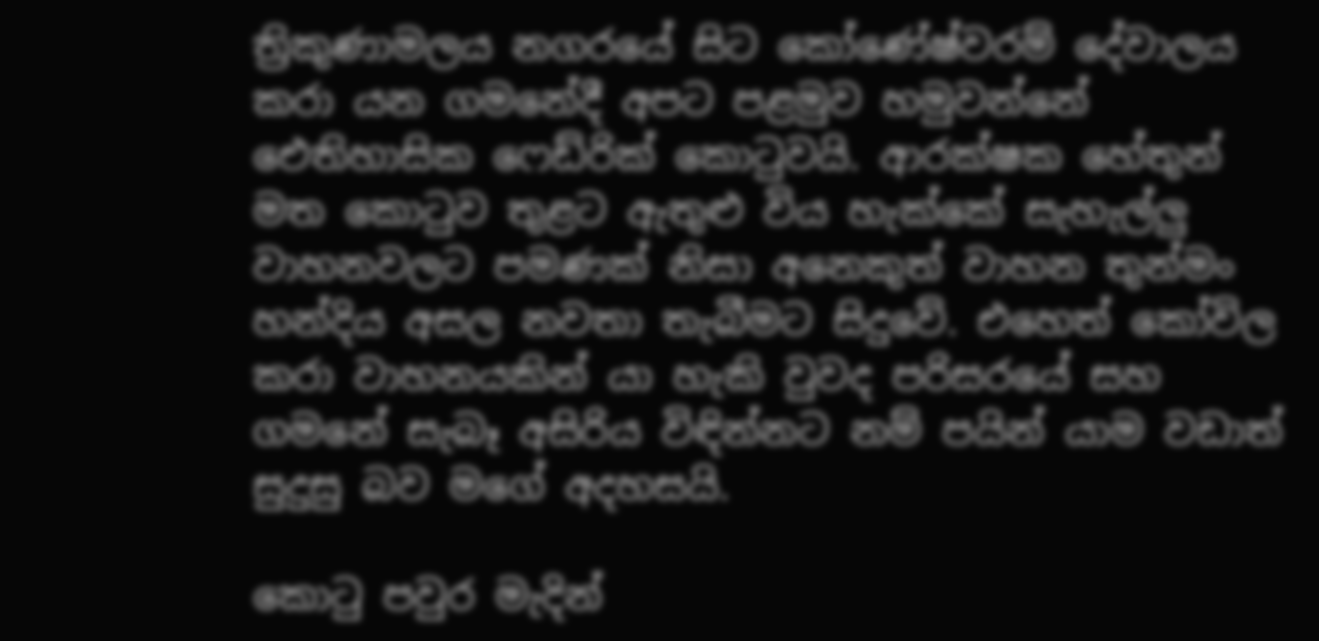ත්‍රිකුණාමලය නගරයේ සිට කෝණේෂ්වරම් දේවාලය කරා යන ගමනේදී අපට පළමුව හමුවන්නේ ඓතිහාසික ෆෙඩ්රික් කොටුවයි. ආරක්ෂක හේතුන් මත කොටුව තුළට ඇතුළු විය හැක්කේ සැහැල්ලු වාහනවලට පමණක් නිසා අනෙකුත් වාහන තුන්මං හන්දිය අසල නවතා තැබීමට සිදුවේ. එහෙත් කෝවිල කරා වාහනයකින් යා හැකි වුවද පරිසරයේ සහ ගමනේ සැබෑ අසිරිය විඳින්නට නම් පයින් යාම වඩාත් සුදුසු බව මගේ අදහසයි.

කොටු පවුර මැදින්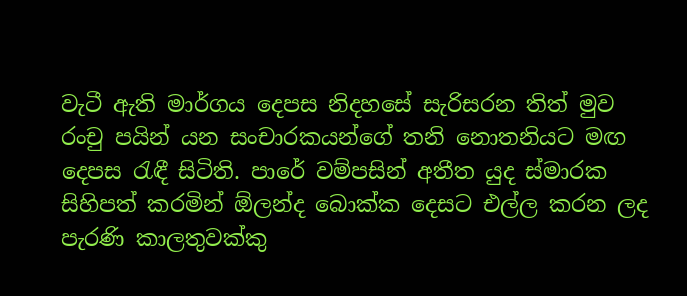වැටී ඇති මාර්ගය දෙපස නිදහසේ සැරිසරන තිත් මුව රංචු පයින් යන සංචාරකයන්ගේ තනි නොතනියට මඟ දෙපස රැඳී සිටිති. පාරේ වම්පසින් අතීත යුද ස්මාරක සිහිපත් කරමින් ඕලන්ද බොක්ක දෙසට එල්ල කරන ලද පැරණි කාලතුවක්කු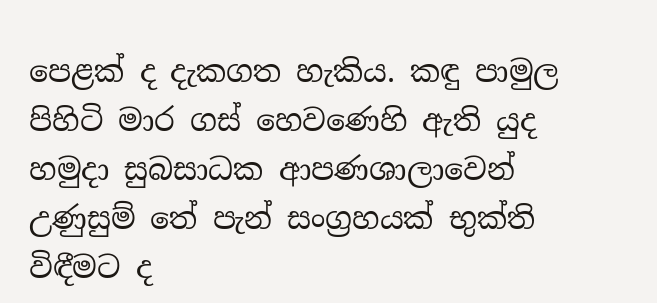පෙළක් ද දැකගත හැකිය. කඳු පාමුල පිහිටි මාර ගස් හෙවණෙහි ඇති යුද හමුදා සුබසාධක ආපණශාලාවෙන් උණුසුම් තේ පැන් සංග්‍රහයක් භුක්ති විඳීමට ද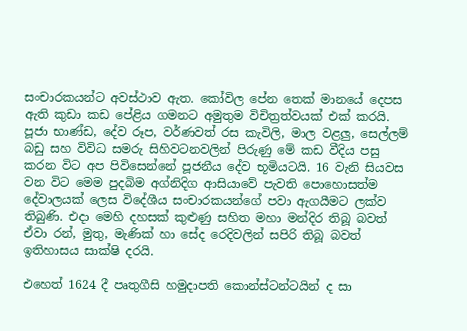සංචාරකයන්ට අවස්ථාව ඇත. කෝවිල පේන තෙක් මානයේ දෙපස ඇති කුඩා කඩ පේළිය ගමනට අමුතුම විචිත්‍රත්වයක් එක් කරයි. පූජා භාණ්ඩ, දේව රූප, වර්ණවත් රස කැවිලි, මාල වළලු, සෙල්ලම් බඩු සහ විවිධ සමරු සිහිවටනවලින් පිරුණු මේ කඩ වීදිය පසු කරන විට අප පිවිසෙන්නේ පූජනීය දේව භූමියටයි. 16 වැනි සියවස වන විට මෙම පුදබිම අග්නිදිග ආසියාවේ පැවති පොහොසත්ම දේවාලයක් ලෙස විදේශීය සංචාරකයන්ගේ පවා ඇගයීමට ලක්ව තිබුණි. එදා මෙහි දහසක් කුළුණු සහිත මහා මන්දිර තිබූ බවත් ඒවා රන්, මුතු, මැණික් හා සේද රෙදිවලින් සපිරි තිබූ බවත් ඉතිහාසය සාක්ෂි දරයි.

එහෙත් 1624 දී පෘතුගීසි හමුදාපති කොන්ස්ටන්ටයින් ද සා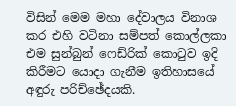විසින් මෙම මහා දේවාලය විනාශ කර එහි වටිනා සම්පත් කොල්ලකා එම සුන්බුන් ෆෙඩ්රික් කොටුව ඉදි කිරීමට යොදා ගැනීම ඉතිහාසයේ අඳුරු පරිච්ඡේදයකි.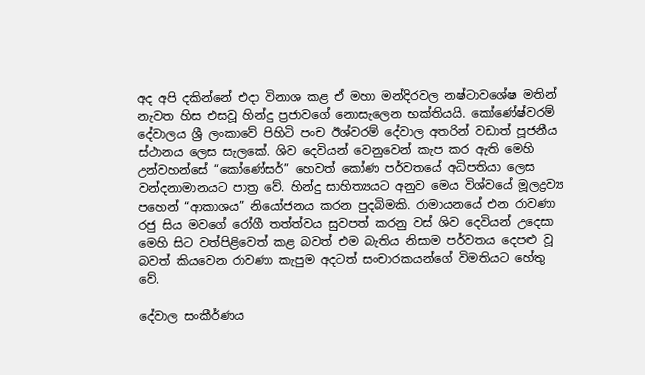අද අපි දකින්නේ එදා විනාශ කළ ඒ මහා මන්දිරවල නෂ්ටාවශේෂ මතින් නැවත හිස එසවූ හින්දු ප්‍රජාවගේ නොසැලෙන භක්තියයි. කෝණේෂ්වරම් දේවාලය ශ්‍රී ලංකාවේ පිහිටි පංච ඊශ්වරම් දේවාල අතරින් වඩාත් පූජනීය ස්ථානය ලෙස සැලකේ. ශිව දෙවියන් වෙනුවෙන් කැප කර ඇති මෙහි උන්වහන්සේ “කෝණේසර්” හෙවත් කෝණ පර්වතයේ අධිපතියා ලෙස වන්දනාමානයට පාත්‍ර වේ. හින්දු සාහිත්‍යයට අනුව මෙය විශ්වයේ මූලද්‍රව්‍ය පහෙන් “ආකාශය” නියෝජනය කරන පුදබිමකි. රාමායනයේ එන රාවණා රජු සිය මවගේ රෝගී තත්ත්වය සුවපත් කරනු වස් ශිව දෙවියන් උදෙසා මෙහි සිට වත්පිළිවෙත් කළ බවත් එම බැතිය නිසාම පර්වතය දෙපළු වූ බවත් කියවෙන රාවණා කැපුම අදටත් සංචාරකයන්ගේ විමතියට හේතු වේ.

දේවාල සංකීර්ණය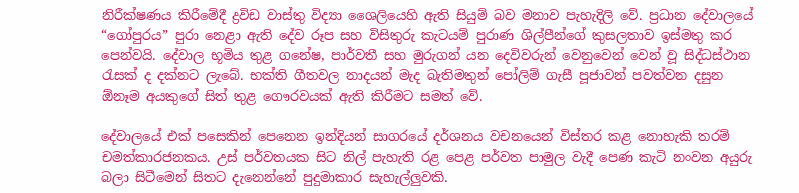නිරීක්ෂණය කිරීමේදී ද්‍රවිඩ වාස්තු විද්‍යා ශෛලියෙහි ඇති සියුම් බව මනාව පැහැදිලි වේ. ප්‍රධාන දේවාලයේ “ගෝපුරය” පුරා නෙළා ඇති දේව රූප සහ විසිතුරු කැටයම් පුරාණ ශිල්පීන්ගේ කුසලතාව ඉස්මතු කර පෙන්වයි. දේවාල භූමිය තුළ ගනේෂ, පාර්වතී සහ මුරුගන් යන දෙවිවරුන් වෙනුවෙන් වෙන් වූ සිද්ධස්ථාන රැසක් ද දක්නට ලැබේ. භක්ති ගීතවල නාදයන් මැද බැතිමතුන් පෝලිම් ගැසී පූජාවන් පවත්වන දසුන ඕනෑම අයකුගේ සිත් තුළ ගෞරවයක් ඇති කිරීමට සමත් වේ.

දේවාලයේ එක් පසෙකින් පෙනෙන ඉන්දියන් සාගරයේ දර්ශනය වචනයෙන් විස්තර කළ නොහැකි තරම් චමත්කාරජනකය. උස් පර්වතයක සිට නිල් පැහැති රළ පෙළ පර්වත පාමුල වැදී පෙණ කැටි නංවන අයුරු බලා සිටීමෙන් සිතට දැනෙන්නේ පුදුමාකාර සැහැල්ලුවකි.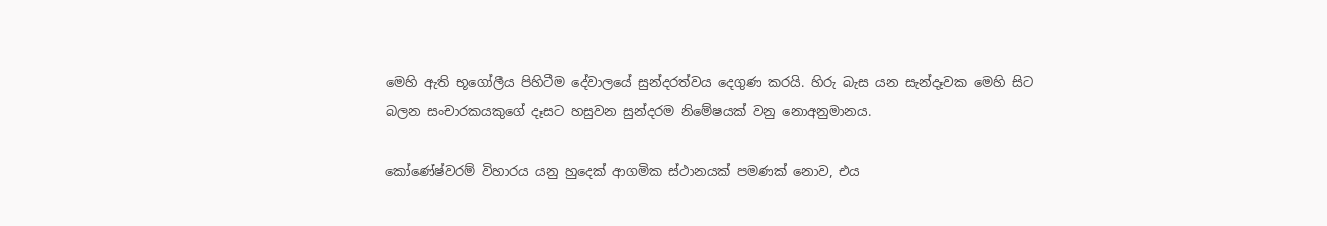මෙහි ඇති භූගෝලීය පිහිටීම දේවාලයේ සුන්දරත්වය දෙගුණ කරයි. හිරු බැස යන සැන්දෑවක මෙහි සිට බලන සංචාරකයකුගේ දෑසට හසුවන සුන්දරම නිමේෂයක් වනු නොඅනුමානය.

කෝණේෂ්වරම් විහාරය යනු හුදෙක් ආගමික ස්ථානයක් පමණක් නොව, එය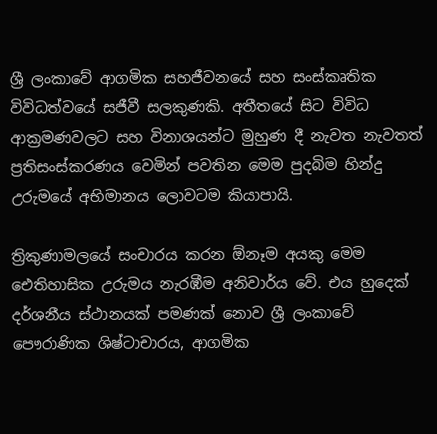ශ්‍රී ලංකාවේ ආගමික සහජීවනයේ සහ සංස්කෘතික විවිධත්වයේ සජීවී සලකුණකි. අතීතයේ සිට විවිධ ආක්‍රමණවලට සහ විනාශයන්ට මුහුණ දී නැවත නැවතත් ප්‍රතිසංස්කරණය වෙමින් පවතින මෙම පුදබිම හින්දු උරුමයේ අභිමානය ලොවටම කියාපායි.

ත්‍රිකුණාමලයේ සංචාරය කරන ඕනෑම අයකු මෙම ඓතිහාසික උරුමය නැරඹීම අනිවාර්ය වේ. එය හුදෙක් දර්ශනීය ස්ථානයක් පමණක් නොව ශ්‍රී ලංකාවේ පෞරාණික ශිෂ්ටාචාරය, ආගමික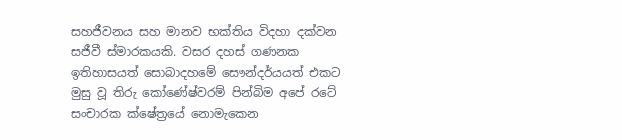සහජීවනය සහ මානව භක්තිය විදහා දක්වන සජීවී ස්මාරකයකි. වසර දහස් ගණනක ඉතිහාසයත් සොබාදහමේ සෞන්දර්යයත් එකට මුසු වූ තිරු කෝණේෂ්වරම් පින්බිම අපේ රටේ සංචාරක ක්ෂේත්‍රයේ නොමැකෙන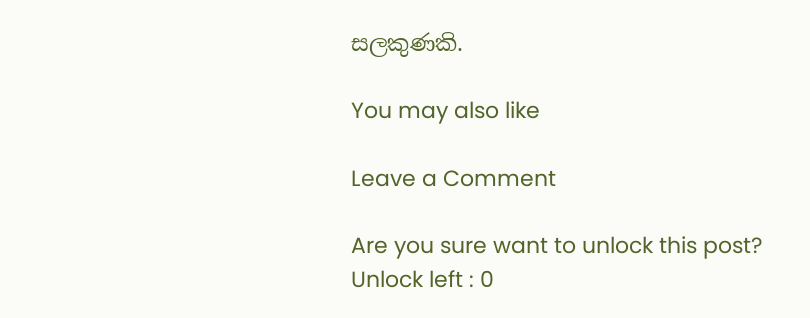සලකුණකි.

You may also like

Leave a Comment

Are you sure want to unlock this post?
Unlock left : 0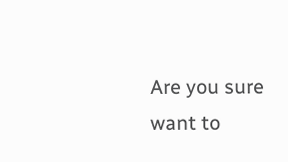Are you sure want to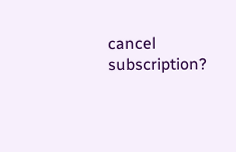cancel subscription?